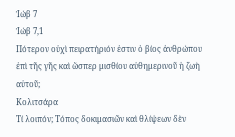Ἰώβ 7
Ἰώβ 7,1
Πότερον οὐχὶ πειρατήριόν ἐστιν ὁ βίος ἀνθρώπου ἐπὶ τῆς γῆς καὶ ὥσπερ μισθίου αὐθημερινοῦ ἡ ζωὴ αὐτοῦ;
Κολιτσάρα
Τί λοιπόν; Τόπος δοκιμασιῶν καὶ θλίψεων δὲν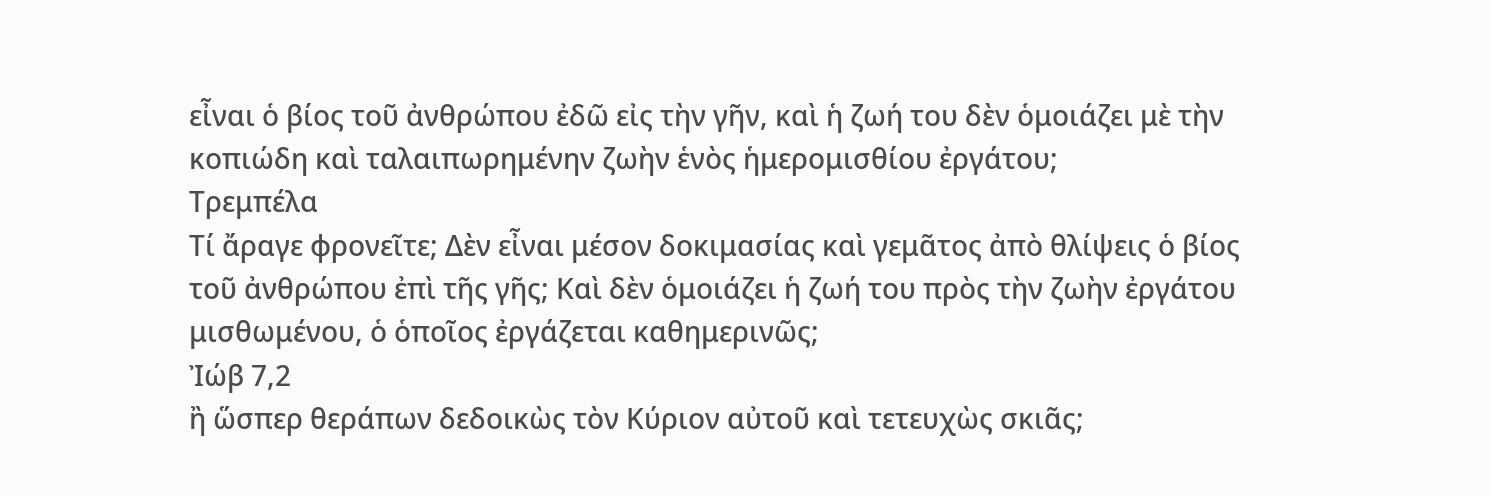εἶναι ὁ βίος τοῦ ἀνθρώπου ἐδῶ εἰς τὴν γῆν, καὶ ἡ ζωή του δὲν ὁμοιάζει μὲ τὴν κοπιώδη καὶ ταλαιπωρημένην ζωὴν ἑνὸς ἡμερομισθίου ἐργάτου;
Τρεμπέλα
Τί ἄραγε φρονεῖτε; Δὲν εἶναι μέσον δοκιμασίας καὶ γεμᾶτος ἀπὸ θλίψεις ὁ βίος τοῦ ἀνθρώπου ἐπὶ τῆς γῆς; Καὶ δὲν ὁμοιάζει ἡ ζωή του πρὸς τὴν ζωὴν ἐργάτου μισθωμένου, ὁ ὁποῖος ἐργάζεται καθημερινῶς;
Ἰώβ 7,2
ἢ ὥσπερ θεράπων δεδοικὼς τὸν Κύριον αὐτοῦ καὶ τετευχὼς σκιᾶς;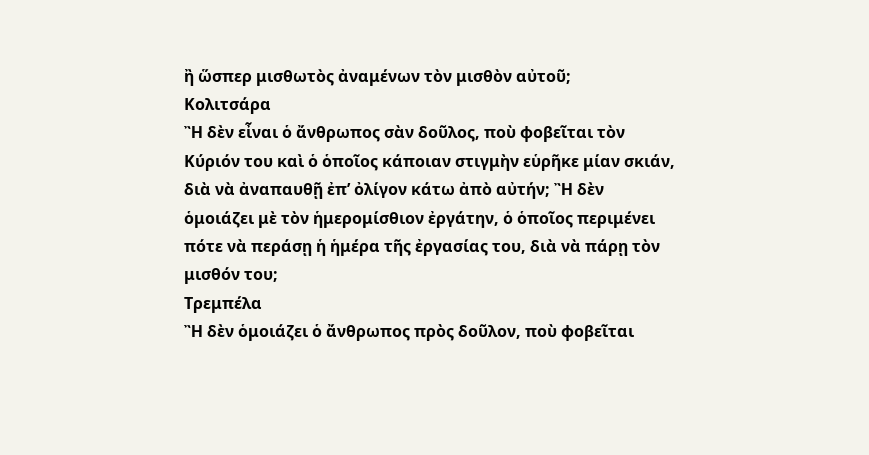ἢ ὥσπερ μισθωτὸς ἀναμένων τὸν μισθὸν αὐτοῦ;
Κολιτσάρα
Ἢ δὲν εἶναι ὁ ἄνθρωπος σὰν δοῦλος, ποὺ φοβεῖται τὸν Κύριόν του καὶ ὁ ὁποῖος κάποιαν στιγμὴν εὑρῆκε μίαν σκιάν, διὰ νὰ ἀναπαυθῇ ἐπ’ ὀλίγον κάτω ἀπὸ αὐτήν; Ἢ δὲν ὁμοιάζει μὲ τὸν ἡμερομίσθιον ἐργάτην, ὁ ὁποῖος περιμένει πότε νὰ περάσῃ ἡ ἡμέρα τῆς ἐργασίας του, διὰ νὰ πάρῃ τὸν μισθόν του;
Τρεμπέλα
Ἢ δὲν ὁμοιάζει ὁ ἄνθρωπος πρὸς δοῦλον, ποὺ φοβεῖται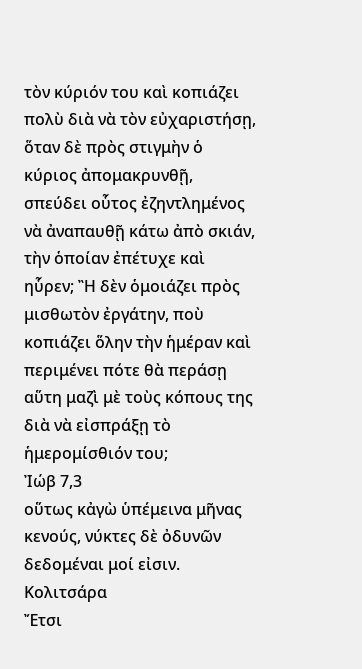τὸν κύριόν του καὶ κοπιάζει πολὺ διὰ νὰ τὸν εὐχαριστήσῃ, ὅταν δὲ πρὸς στιγμὴν ὁ κύριος ἀπομακρυνθῇ, σπεύδει οὗτος ἐζηντλημένος νὰ ἀναπαυθῇ κάτω ἀπὸ σκιάν, τὴν ὁποίαν ἐπέτυχε καὶ ηὗρεν; Ἢ δὲν ὁμοιάζει πρὸς μισθωτὸν ἐργάτην, ποὺ κοπιάζει ὅλην τὴν ἡμέραν καὶ περιμένει πότε θὰ περάσῃ αὕτη μαζὶ μὲ τοὺς κόπους της διὰ νὰ εἰσπράξῃ τὸ ἡμερομίσθιόν του;
Ἰώβ 7,3
οὕτως κἀγὼ ὑπέμεινα μῆνας κενούς, νύκτες δὲ ὀδυνῶν δεδομέναι μοί εἰσιν.
Κολιτσάρα
Ἔτσι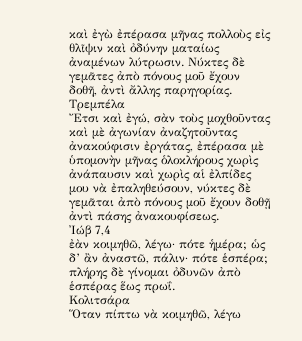καὶ ἐγὼ ἐπέρασα μῆνας πολλοὺς εἰς θλῖψιν καὶ ὀδύνην ματαίως ἀναμένων λύτρωσιν. Νύκτες δὲ γεμᾶτες ἀπὸ πόνους μοῦ ἔχουν δοθῆ, ἀντὶ ἄλλης παρηγορίας.
Τρεμπέλα
Ἔτσι καὶ ἐγώ, σὰν τοὺς μοχθοῦντας καὶ μὲ ἀγωνίαν ἀναζητοῦντας ἀνακούφισιν ἐργάτας, ἐπέρασα μὲ ὑπομονὴν μῆνας ὁλοκλήρους χωρὶς ἀνάπαυσιν καὶ χωρὶς αἱ ἐλπίδες μου νὰ ἐπαληθεύσουν, νύκτες δὲ γεμᾶται ἀπὸ πόνους μοῦ ἔχουν δοθῇ ἀντὶ πάσης ἀνακουφίσεως.
Ἰώβ 7,4
ἐὰν κοιμηθῶ, λέγω· πότε ἡμέρα; ὡς δ’ ἂν ἀναστῶ, πάλιν· πότε ἑσπέρα; πλήρης δὲ γίνομαι ὀδυνῶν ἀπὸ ἑσπέρας ἕως πρωΐ.
Κολιτσάρα
Ὅταν πίπτω νὰ κοιμηθῶ, λέγω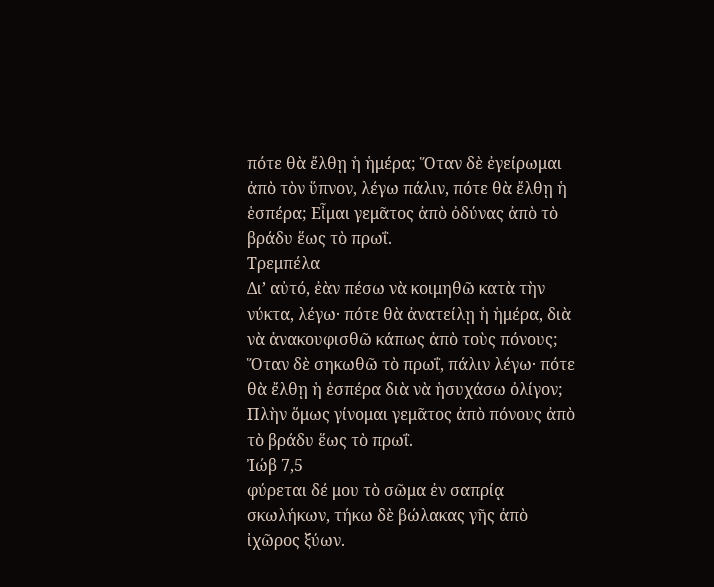πότε θὰ ἔλθῃ ἡ ἡμέρα; Ὅταν δὲ ἐγείρωμαι ἀπὸ τὸν ὕπνον, λέγω πάλιν, πότε θὰ ἔλθῃ ἡ ἑσπέρα; Εἶμαι γεμᾶτος ἀπὸ ὀδύνας ἀπὸ τὸ βράδυ ἕως τὸ πρωΐ.
Τρεμπέλα
Δι’ αὐτό, ἐὰν πέσω νὰ κοιμηθῶ κατὰ τὴν νύκτα, λέγω· πότε θὰ ἀνατείλῃ ἡ ἡμέρα, διὰ νὰ ἀνακουφισθῶ κάπως ἀπὸ τοὺς πόνους; Ὅταν δὲ σηκωθῶ τὸ πρωΐ, πάλιν λέγω· πότε θὰ ἔλθῃ ἡ ἑσπέρα διὰ νὰ ἡσυχάσω ὀλίγον; Πλὴν ὅμως γίνομαι γεμᾶτος ἀπὸ πόνους ἀπὸ τὸ βράδυ ἕως τὸ πρωΐ.
Ἰώβ 7,5
φύρεται δέ μου τὸ σῶμα ἐν σαπρίᾳ σκωλήκων, τήκω δὲ βώλακας γῆς ἀπὸ ἰχῶρος ξύων.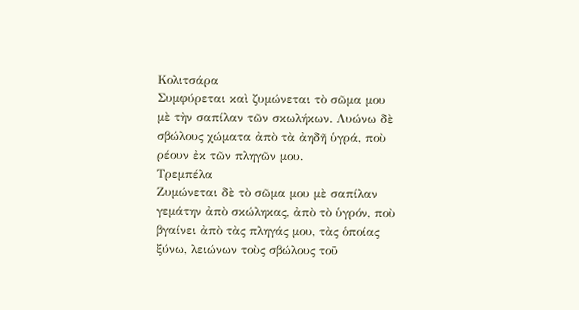Κολιτσάρα
Συμφύρεται καὶ ζυμώνεται τὸ σῶμα μου μὲ τὴν σαπίλαν τῶν σκωλήκων. Λυώνω δὲ σβώλους χώματα ἀπὸ τὰ ἀηδῆ ὑγρά, ποὺ ρέουν ἐκ τῶν πληγῶν μου.
Τρεμπέλα
Ζυμώνεται δὲ τὸ σῶμα μου μὲ σαπίλαν γεμάτην ἀπὸ σκώληκας, ἀπὸ τὸ ὑγρόν, ποὺ βγαίνει ἀπὸ τὰς πληγάς μου, τὰς ὁποίας ξύνω, λειώνων τοὺς σβώλους τοῦ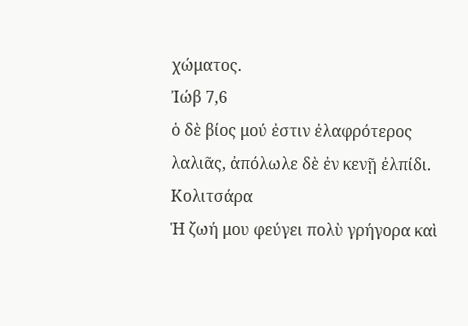χώματος.
Ἰώβ 7,6
ὁ δὲ βίος μού ἐστιν ἐλαφρότερος λαλιᾶς, ἀπόλωλε δὲ ἐν κενῇ ἐλπίδι.
Κολιτσάρα
Ἡ ζωή μου φεύγει πολὺ γρήγορα καὶ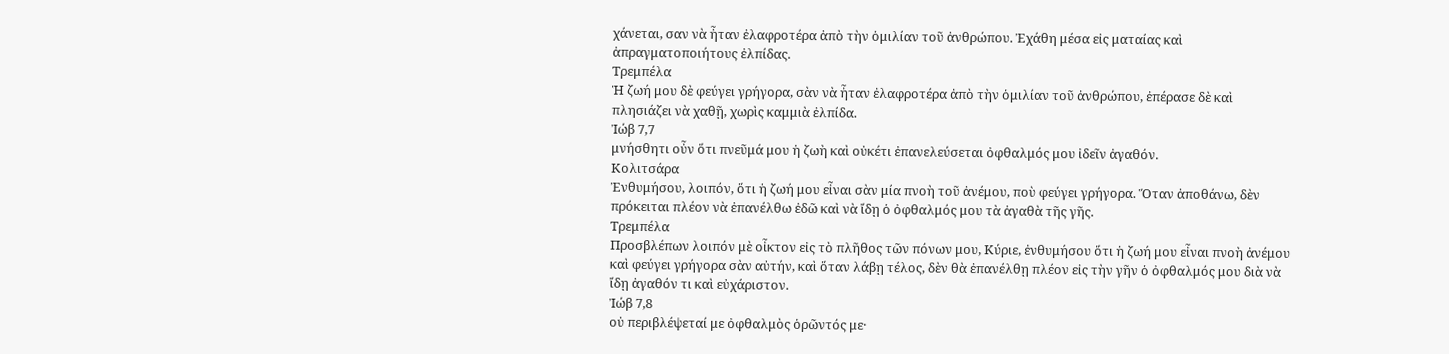χάνεται, σαν νὰ ἦταν ἐλαφροτέρα ἀπὸ τὴν ὁμιλίαν τοῦ ἀνθρώπου. Ἐχάθη μέσα εἰς ματαίας καὶ ἀπραγματοποιήτους ἐλπίδας.
Τρεμπέλα
Ἡ ζωή μου δὲ φεύγει γρήγορα, σὰν νὰ ἦταν ἐλαφροτέρα ἀπὸ τὴν ὁμιλίαν τοῦ ἀνθρώπου, ἐπέρασε δὲ καὶ πλησιάζει νὰ χαθῇ, χωρὶς καμμιὰ ἐλπίδα.
Ἰώβ 7,7
μνήσθητι οὖν ὅτι πνεῦμά μου ἡ ζωὴ καὶ οὐκέτι ἐπανελεύσεται ὀφθαλμός μου ἰδεῖν ἀγαθόν.
Κολιτσάρα
Ἐνθυμήσου, λοιπόν, ὅτι ἡ ζωή μου εἶναι σὰν μία πνοὴ τοῦ ἀνέμου, ποὺ φεύγει γρήγορα. Ὅταν ἀποθάνω, δὲν πρόκειται πλέον νὰ ἐπανέλθω ἐδῶ καὶ νὰ ἴδῃ ὁ ὀφθαλμός μου τὰ ἀγαθὰ τῆς γῆς.
Τρεμπέλα
Προσβλέπων λοιπόν μὲ οἶκτον εἰς τὸ πλῆθος τῶν πόνων μου, Κύριε, ἐνθυμήσου ὅτι ἡ ζωή μου εἶναι πνοὴ ἀνέμου καὶ φεύγει γρήγορα σὰν αὐτήν, καὶ ὅταν λάβῃ τέλος, δὲν θὰ ἐπανέλθῃ πλέον εἰς τὴν γῆν ὁ ὀφθαλμός μου διὰ νὰ ἴδῃ ἀγαθόν τι καὶ εὐχάριστον.
Ἰώβ 7,8
οὐ περιβλέψεταί με ὀφθαλμὸς ὁρῶντός με·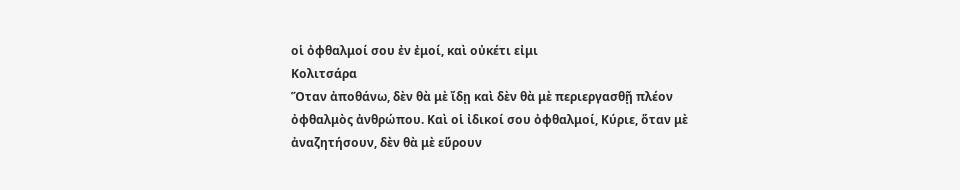οἱ ὀφθαλμοί σου ἐν ἐμοί, καὶ οὐκέτι εἰμι
Κολιτσάρα
Ὅταν ἀποθάνω, δὲν θὰ μὲ ἴδῃ καὶ δὲν θὰ μὲ περιεργασθῇ πλέον ὀφθαλμὸς ἀνθρώπου. Καὶ οἱ ἰδικοί σου ὀφθαλμοί, Κύριε, ὅταν μὲ ἀναζητήσουν, δὲν θὰ μὲ εὕρουν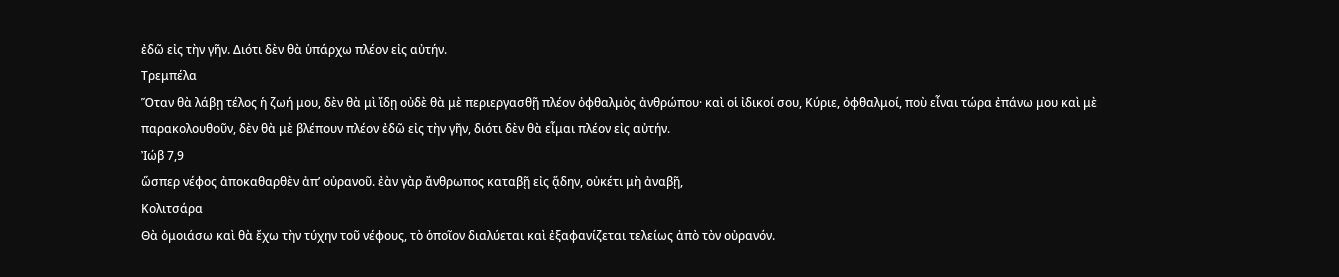ἐδῶ εἰς τὴν γῆν. Διότι δὲν θὰ ὑπάρχω πλέον εἰς αὐτήν.
Τρεμπέλα
Ὅταν θὰ λάβῃ τέλος ἡ ζωή μου, δὲν θὰ μὶ ἴδῃ οὐδὲ θὰ μὲ περιεργασθῇ πλέον ὀφθαλμὸς ἀνθρώπου· καὶ οἱ ἰδικοί σου, Κύριε, ὀφθαλμοί, ποὺ εἶναι τώρα ἐπάνω μου καὶ μὲ παρακολουθοῦν, δὲν θὰ μὲ βλέπουν πλέον ἐδῶ εἰς τὴν γῆν, διότι δὲν θὰ εἶμαι πλέον εἰς αὐτήν.
Ἰώβ 7,9
ὥσπερ νέφος ἀποκαθαρθὲν ἀπ’ οὐρανοῦ. ἐὰν γὰρ ἄνθρωπος καταβῇ εἰς ᾅδην, οὐκέτι μὴ ἀναβῇ,
Κολιτσάρα
Θὰ ὁμοιάσω καὶ θὰ ἔχω τὴν τύχην τοῦ νέφους, τὸ ὁποῖον διαλύεται καὶ ἐξαφανίζεται τελείως ἀπὸ τὸν οὐρανόν.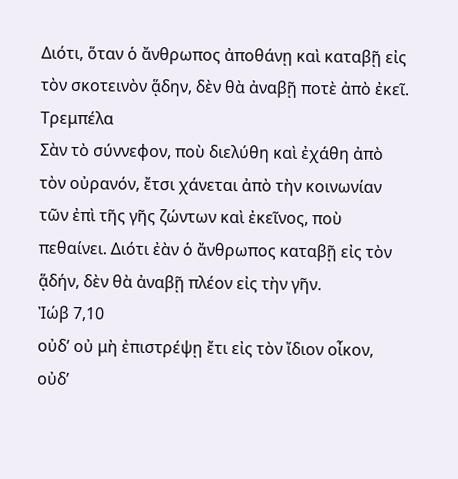Διότι, ὅταν ὁ ἄνθρωπος ἀποθάνῃ καὶ καταβῇ εἰς τὸν σκοτεινὸν ᾅδην, δὲν θὰ ἀναβῇ ποτὲ ἀπὸ ἐκεῖ.
Τρεμπέλα
Σὰν τὸ σύννεφον, ποὺ διελύθη καὶ ἐχάθη ἀπὸ τὸν οὐρανόν, ἔτσι χάνεται ἀπὸ τὴν κοινωνίαν τῶν ἐπὶ τῆς γῆς ζώντων καὶ ἐκεῖνος, ποὺ πεθαίνει. Διότι ἐὰν ὁ ἄνθρωπος καταβῇ εἰς τὸν ᾅδήν, δὲν θὰ ἀναβῇ πλέον εἰς τὴν γῆν.
Ἰώβ 7,10
οὐδ’ οὐ μὴ ἐπιστρέψῃ ἔτι εἰς τὸν ἴδιον οἶκον, οὐδ’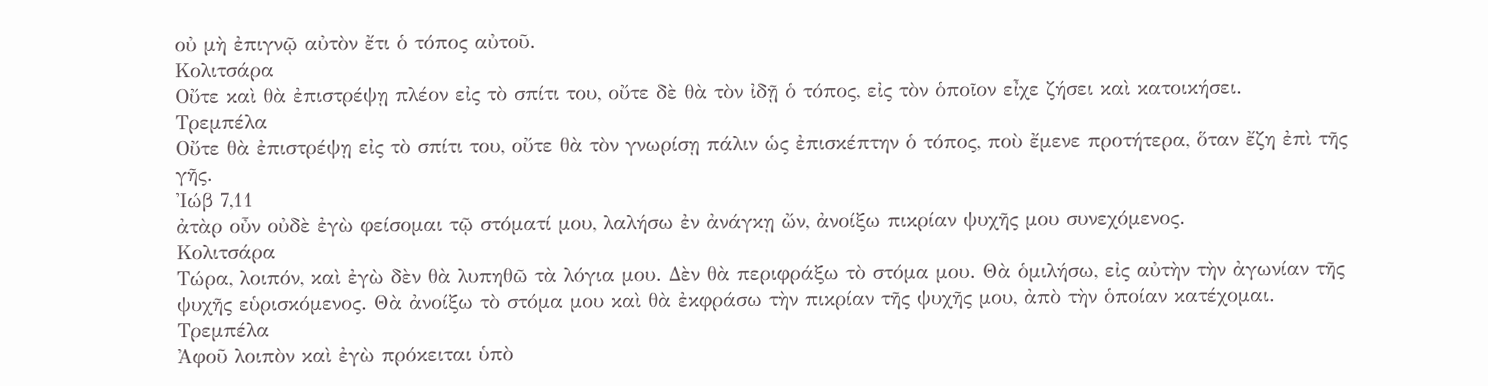οὐ μὴ ἐπιγνῷ αὐτὸν ἔτι ὁ τόπος αὐτοῦ.
Κολιτσάρα
Οὔτε καὶ θὰ ἐπιστρέψῃ πλέον εἰς τὸ σπίτι του, οὔτε δὲ θὰ τὸν ἰδῇ ὁ τόπος, εἰς τὸν ὁποῖον εἶχε ζήσει καὶ κατοικήσει.
Τρεμπέλα
Οὔτε θὰ ἐπιστρέψῃ εἰς τὸ σπίτι του, οὔτε θὰ τὸν γνωρίσῃ πάλιν ὡς ἐπισκέπτην ὁ τόπος, ποὺ ἔμενε προτήτερα, ὅταν ἔζη ἐπὶ τῆς γῆς.
Ἰώβ 7,11
ἀτὰρ οὖν οὐδὲ ἐγὼ φείσομαι τῷ στόματί μου, λαλήσω ἐν ἀνάγκῃ ὤν, ἀνοίξω πικρίαν ψυχῆς μου συνεχόμενος.
Κολιτσάρα
Τώρα, λοιπόν, καὶ ἐγὼ δὲν θὰ λυπηθῶ τὰ λόγια μου. Δὲν θὰ περιφράξω τὸ στόμα μου. Θὰ ὁμιλήσω, εἰς αὐτὴν τὴν ἀγωνίαν τῆς ψυχῆς εὑρισκόμενος. Θὰ ἀνοίξω τὸ στόμα μου καὶ θὰ ἐκφράσω τὴν πικρίαν τῆς ψυχῆς μου, ἀπὸ τὴν ὁποίαν κατέχομαι.
Τρεμπέλα
Ἀφοῦ λοιπὸν καὶ ἐγὼ πρόκειται ὑπὸ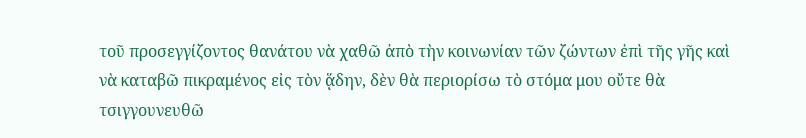τοῦ προσεγγίζοντος θανάτου νὰ χαθῶ ἀπὸ τὴν κοινωνίαν τῶν ζώντων ἐπὶ τῆς γῆς καὶ νὰ καταβῶ πικραμένος εἰς τὸν ᾅδην, δὲν θὰ περιορίσω τὸ στόμα μου οὔτε θὰ τσιγγουνευθῶ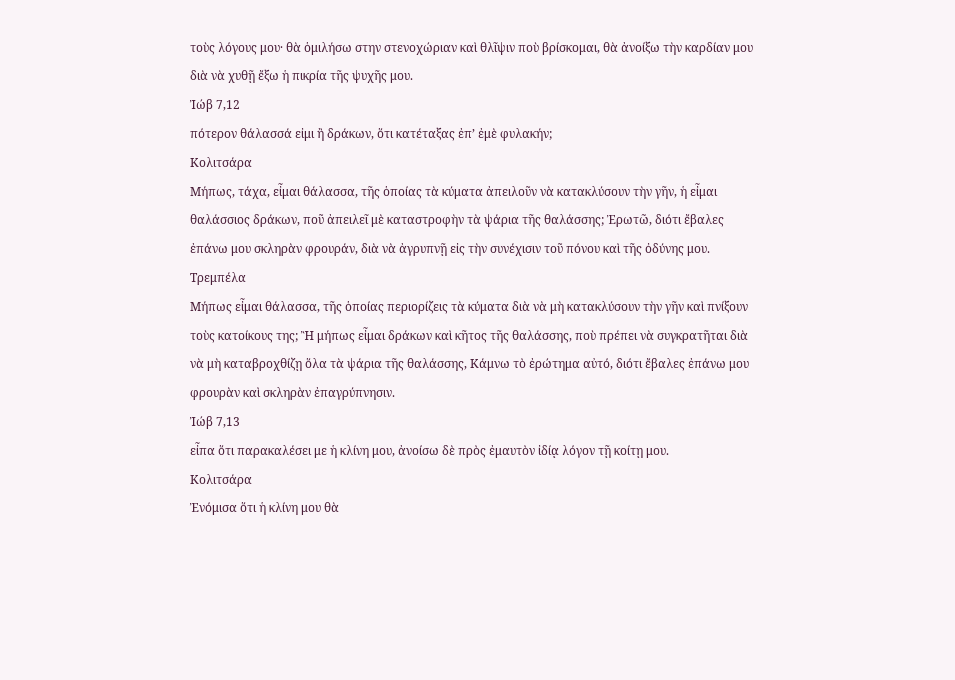τοὺς λόγους μου· θὰ ὁμιλήσω στην στενοχώριαν καὶ θλῖψιν ποὺ βρίσκομαι, θὰ ἀνοίξω τὴν καρδίαν μου διὰ νὰ χυθῇ ἔξω ἡ πικρία τῆς ψυχῆς μου.
Ἰώβ 7,12
πότερον θάλασσά εἰμι ἢ δράκων, ὅτι κατέταξας ἐπ’ ἐμὲ φυλακήν;
Κολιτσάρα
Μήπως, τάχα, εἶμαι θάλασσα, τῆς ὁποίας τὰ κύματα ἀπειλοῦν νὰ κατακλύσουν τὴν γῆν, ἡ εἶμαι θαλάσσιος δράκων, ποῦ ἀπειλεῖ μὲ καταστροφὴν τὰ ψάρια τῆς θαλάσσης; Ἐρωτῶ, διότι ἔβαλες ἐπάνω μου σκληρὰν φρουράν, διὰ νὰ ἀγρυπνῇ εἰς τὴν συνέχισιν τοῦ πόνου καὶ τῆς ὀδύνης μου.
Τρεμπέλα
Μήπως εἶμαι θάλασσα, τῆς ὁποίας περιορίζεις τὰ κύματα διὰ νὰ μὴ κατακλύσουν τὴν γῆν καὶ πνίξουν τοὺς κατοίκους της; Ἢ μήπως εἶμαι δράκων καὶ κῆτος τῆς θαλάσσης, ποὺ πρέπει νὰ συγκρατῆται διὰ νὰ μὴ καταβροχθίζῃ ὅλα τὰ ψάρια τῆς θαλάσσης, Κάμνω τὸ ἐρώτημα αὐτό, διότι ἔβαλες ἐπάνω μου φρουρὰν καὶ σκληρὰν ἐπαγρύπνησιν.
Ἰώβ 7,13
εἶπα ὅτι παρακαλέσει με ἡ κλίνη μου, ἀνοίσω δὲ πρὸς ἐμαυτὸν ἰδίᾳ λόγον τῇ κοίτῃ μου.
Κολιτσάρα
Ἐνόμισα ὅτι ἡ κλίνη μου θὰ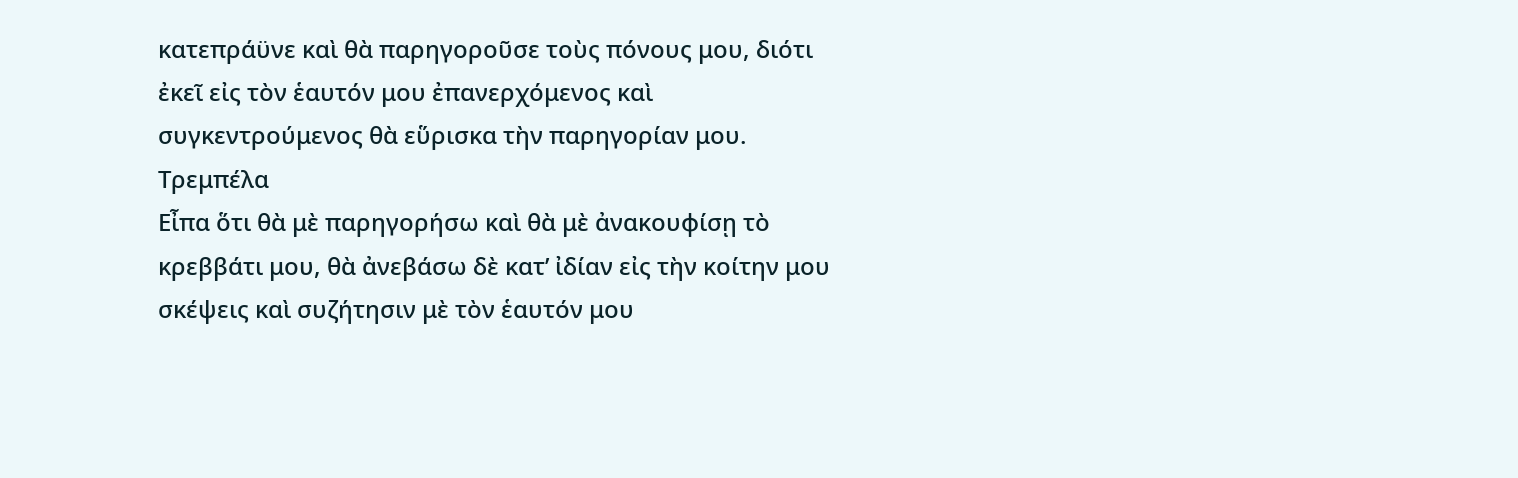κατεπράϋνε καὶ θὰ παρηγοροῦσε τοὺς πόνους μου, διότι ἐκεῖ εἰς τὸν ἑαυτόν μου ἐπανερχόμενος καὶ συγκεντρούμενος θὰ εὕρισκα τὴν παρηγορίαν μου.
Τρεμπέλα
Εἶπα ὅτι θὰ μὲ παρηγορήσω καὶ θὰ μὲ ἀνακουφίσῃ τὸ κρεββάτι μου, θὰ ἀνεβάσω δὲ κατ’ ἰδίαν εἰς τὴν κοίτην μου σκέψεις καὶ συζήτησιν μὲ τὸν ἑαυτόν μου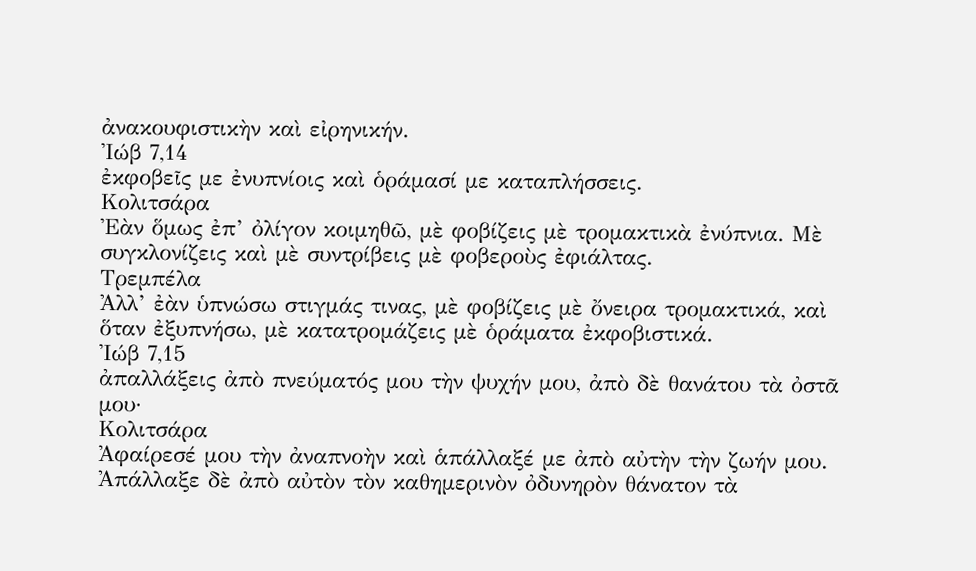ἀνακουφιστικὴν καὶ εἰρηνικήν.
Ἰώβ 7,14
ἐκφοβεῖς με ἐνυπνίοις καὶ ὁράμασί με καταπλήσσεις.
Κολιτσάρα
Ἐὰν ὅμως ἐπ’ ὀλίγον κοιμηθῶ, μὲ φοβίζεις μὲ τρομακτικὰ ἐνύπνια. Μὲ συγκλονίζεις καὶ μὲ συντρίβεις μὲ φοβεροὺς ἐφιάλτας.
Τρεμπέλα
Ἀλλ’ ἐὰν ὑπνώσω στιγμάς τινας, μὲ φοβίζεις μὲ ὄνειρα τρομακτικά, καὶ ὅταν ἐξυπνήσω, μὲ κατατρομάζεις μὲ ὁράματα ἐκφοβιστικά.
Ἰώβ 7,15
ἀπαλλάξεις ἀπὸ πνεύματός μου τὴν ψυχήν μου, ἀπὸ δὲ θανάτου τὰ ὀστᾶ μου·
Κολιτσάρα
Ἀφαίρεσέ μου τὴν ἀναπνοὴν καὶ ἁπάλλαξέ με ἀπὸ αὐτὴν τὴν ζωήν μου. Ἀπάλλαξε δὲ ἀπὸ αὐτὸν τὸν καθημερινὸν ὀδυνηρὸν θάνατον τὰ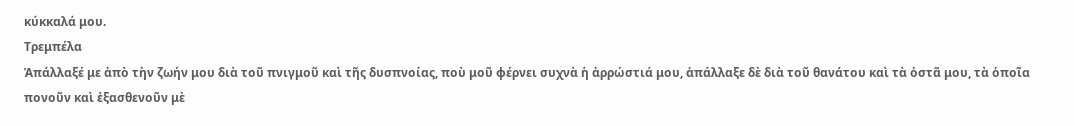κύκκαλά μου.
Τρεμπέλα
Ἁπάλλαξέ με ἀπὸ τὴν ζωήν μου διὰ τοῦ πνιγμοῦ καὶ τῆς δυσπνοίας, ποὺ μοῦ φέρνει συχνὰ ἡ ἀρρώστιά μου, ἁπάλλαξε δὲ διὰ τοῦ θανάτου καὶ τὰ ὀστᾶ μου, τὰ ὁποῖα πονοῦν καὶ ἐξασθενοῦν μὲ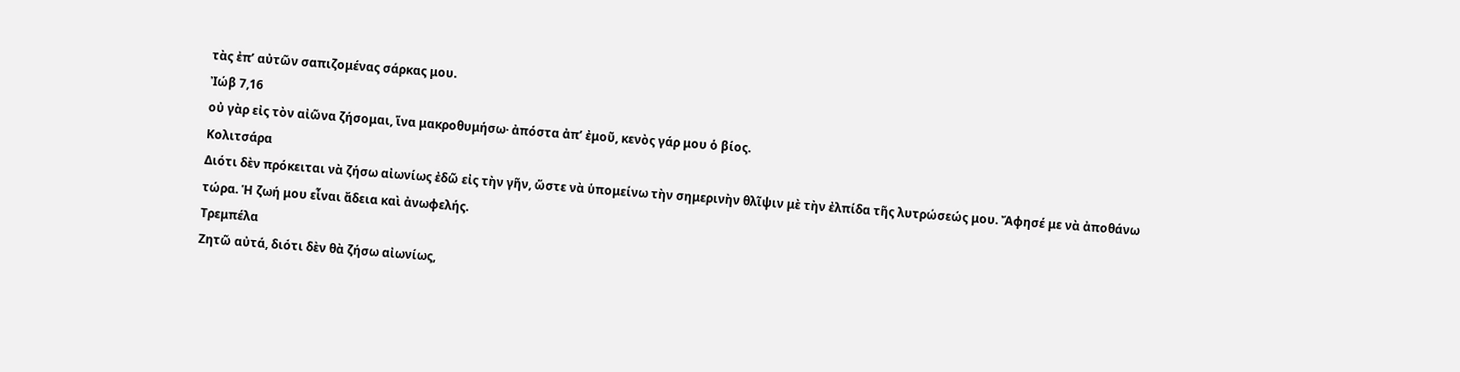τὰς ἐπ’ αὐτῶν σαπιζομένας σάρκας μου.
Ἰώβ 7,16
οὐ γὰρ εἰς τὸν αἰῶνα ζήσομαι, ἵνα μακροθυμήσω· ἀπόστα ἀπ’ ἐμοῦ, κενὸς γάρ μου ὁ βίος.
Κολιτσάρα
Διότι δὲν πρόκειται νὰ ζήσω αἰωνίως ἐδῶ εἰς τὴν γῆν, ὥστε νὰ ὑπομείνω τὴν σημερινὴν θλῖψιν μὲ τὴν ἐλπίδα τῆς λυτρώσεώς μου. Ἄφησέ με νὰ ἀποθάνω τώρα. Ἡ ζωή μου εἶναι ἄδεια καὶ ἀνωφελής.
Τρεμπέλα
Ζητῶ αὐτά, διότι δὲν θὰ ζήσω αἰωνίως,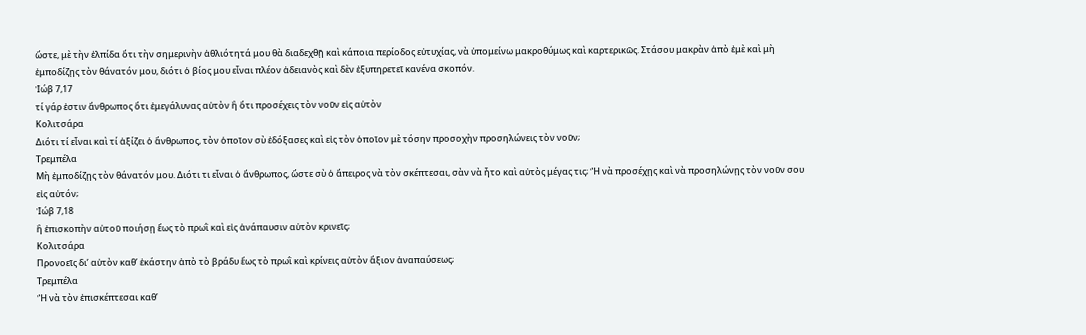ὥστε, μὲ τὴν ἐλπίδα ὅτι τὴν σημερινὴν ἀθλιότητά μου θὰ διαδεχθῇ καὶ κάποια περίοδος εὐτυχίας, νὰ ὑπομείνω μακροθύμως καὶ καρτερικῶς. Στάσου μακρὰν ἀπὸ ἐμὲ καὶ μὴ ἐμποδίζῃς τὸν θάνατόν μου, διότι ὁ βίος μου εἶναι πλέον ἀδειανὸς καὶ δὲν ἐξυπηρετεῖ κανένα σκοπόν.
Ἰώβ 7,17
τί γάρ ἐστιν ἄνθρωπος ὅτι ἐμεγάλυνας αὐτὸν ἢ ὅτι προσέχεις τὸν νοῦν εἰς αὐτὸν
Κολιτσάρα
Διότι τί εἶναι καὶ τί ἀξίζει ὁ ἄνθρωπος, τὸν ὁποῖον σὺ ἐδόξασες καὶ εἰς τὸν ὁποῖον μὲ τόσην προσοχὴν προσηλώνεις τὸν νοῦν;
Τρεμπέλα
Μὴ ἐμποδίζῃς τὸν θάνατόν μου. Διότι τι εἶναι ὁ ἄνθρωπος, ὥστε σὺ ὁ ἄπειρος νὰ τὸν σκέπτεσαι, σὰν νὰ ἦτο καὶ αὐτὸς μέγας τις; Ἢ νὰ προσέχῃς καὶ νὰ προσηλώνῃς τὸν νοῦν σου εἰς αὐτόν;
Ἰώβ 7,18
ἢ ἐπισκοπὴν αὐτοῦ ποιήσῃ ἕως τὸ πρωῒ καὶ εἰς ἀνάπαυσιν αὐτὸν κρινεῖς;
Κολιτσάρα
Προνοεῖς δι’ αὐτὸν καθ’ ἑκάστην ἀπὸ τὸ βράδυ ἕως τὸ πρωῒ καὶ κρίνεις αὐτὸν ἄξιον ἀναπαύσεως;
Τρεμπέλα
Ἢ νὰ τὸν ἐπισκέπτεσαι καθ’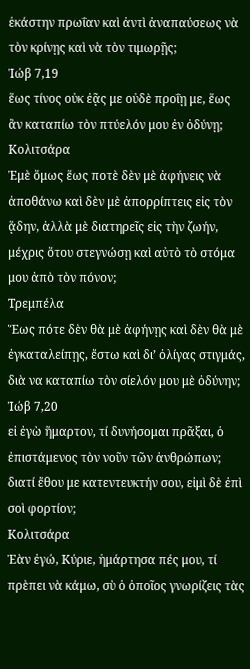ἑκάστην πρωΐαν καὶ ἀντὶ ἀναπαύσεως νὰ τὸν κρίνῃς καὶ νὰ τὸν τιμωρῇς;
Ἰώβ 7,19
ἕως τίνος οὐκ ἐᾷς με οὐδὲ προΐῃ με, ἕως ἂν καταπίω τὸν πτύελόν μου ἐν ὀδύνῃ;
Κολιτσάρα
Ἐμὲ ὅμως ἕως ποτὲ δὲν μὲ ἀφήνεις νὰ ἀποθάνω καὶ δὲν μὲ ἀπορρίπτεις εἰς τὸν ᾅδην, ἀλλὰ μὲ διατηρεῖς εἰς τὴν ζωήν, μέχρις ὅτου στεγνώσῃ καὶ αὐτὸ τὸ στόμα μου ἀπὸ τὸν πόνον;
Τρεμπέλα
Ἕως πότε δὲν θὰ μὲ ἀφήνῃς καὶ δὲν θὰ μὲ ἐγκαταλείπῃς, ἔστω καὶ δι’ ὀλίγας στιγμάς, διὰ να καταπίω τὸν σίελόν μου μὲ ὀδύνην;
Ἰώβ 7,20
εἰ ἐγὼ ἥμαρτον, τί δυνήσομαι πρᾶξαι, ὁ ἐπιστάμενος τὸν νοῦν τῶν ἀνθρώπων; διατί ἔθου με κατεντευκτήν σου, εἰμὶ δὲ ἐπὶ σοὶ φορτίον;
Κολιτσάρα
Ἐὰν ἐγώ, Κύριε, ἡμάρτησα πές μου, τί πρὲπει νὰ κάμω, σὺ ὁ ὁποῖος γνωρίζεις τὰς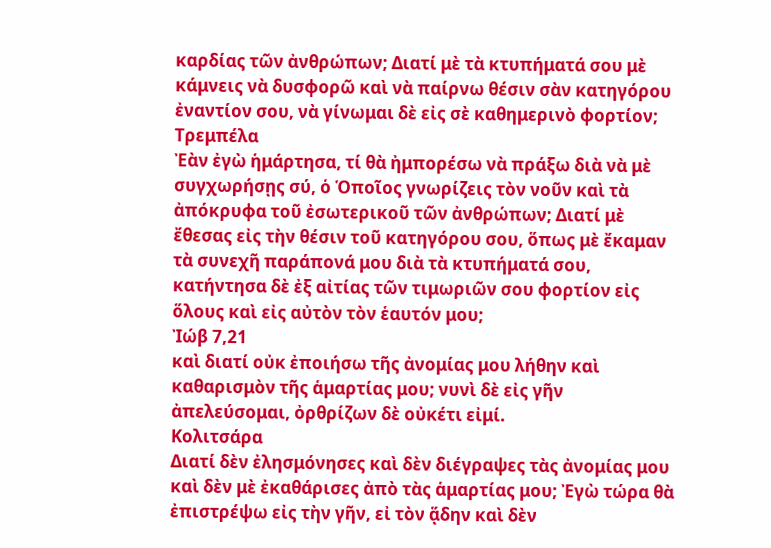καρδίας τῶν ἀνθρώπων; Διατί μὲ τὰ κτυπήματά σου μὲ κάμνεις νὰ δυσφορῶ καὶ νὰ παίρνω θέσιν σὰν κατηγόρου ἐναντίον σου, νὰ γίνωμαι δὲ εἰς σὲ καθημερινὸ φορτίον;
Τρεμπέλα
Ἐὰν ἐγὼ ἡμάρτησα, τί θὰ ἠμπορέσω νὰ πράξω διὰ νὰ μὲ συγχωρήσῃς σύ, ὁ Ὁποῖος γνωρίζεις τὸν νοῦν καὶ τὰ ἀπόκρυφα τοῦ ἐσωτερικοῦ τῶν ἀνθρώπων; Διατί μὲ ἔθεσας εἰς τὴν θέσιν τοῦ κατηγόρου σου, ὅπως μὲ ἔκαμαν τὰ συνεχῆ παράπονά μου διὰ τὰ κτυπήματά σου, κατήντησα δὲ ἐξ αἰτίας τῶν τιμωριῶν σου φορτίον εἰς ὅλους καὶ εἰς αὐτὸν τὸν ἑαυτόν μου;
Ἰώβ 7,21
καὶ διατί οὐκ ἐποιήσω τῆς ἀνομίας μου λήθην καὶ καθαρισμὸν τῆς ἁμαρτίας μου; νυνὶ δὲ εἰς γῆν ἀπελεύσομαι, ὀρθρίζων δὲ οὐκέτι εἰμί.
Κολιτσάρα
Διατί δὲν ἐλησμόνησες καὶ δὲν διέγραψες τὰς ἀνομίας μου καὶ δὲν μὲ ἐκαθάρισες ἀπὸ τὰς ἁμαρτίας μου; Ἐγὼ τώρα θὰ ἐπιστρέψω εἰς τὴν γῆν, εἰ τὸν ᾅδην καὶ δὲν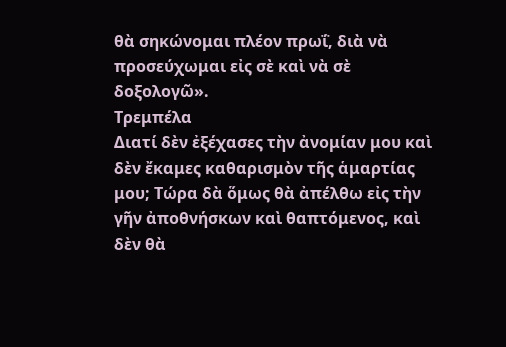θὰ σηκώνομαι πλέον πρωΐ, διὰ νὰ προσεύχωμαι εἰς σὲ καὶ νὰ σὲ δοξολογῶ».
Τρεμπέλα
Διατί δὲν ἐξέχασες τὴν ἀνομίαν μου καὶ δὲν ἔκαμες καθαρισμὸν τῆς ἁμαρτίας μου; Τώρα δὰ ὅμως θὰ ἀπέλθω εἰς τὴν γῆν ἀποθνήσκων καὶ θαπτόμενος, καὶ δὲν θὰ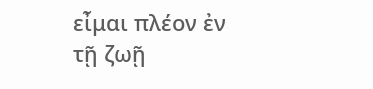εἶμαι πλέον ἐν τῇ ζωῇ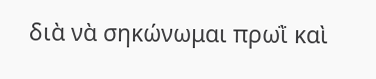διὰ νὰ σηκώνωμαι πρωῒ καὶ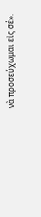νὰ προσεύχωμαι εἰς σέ».